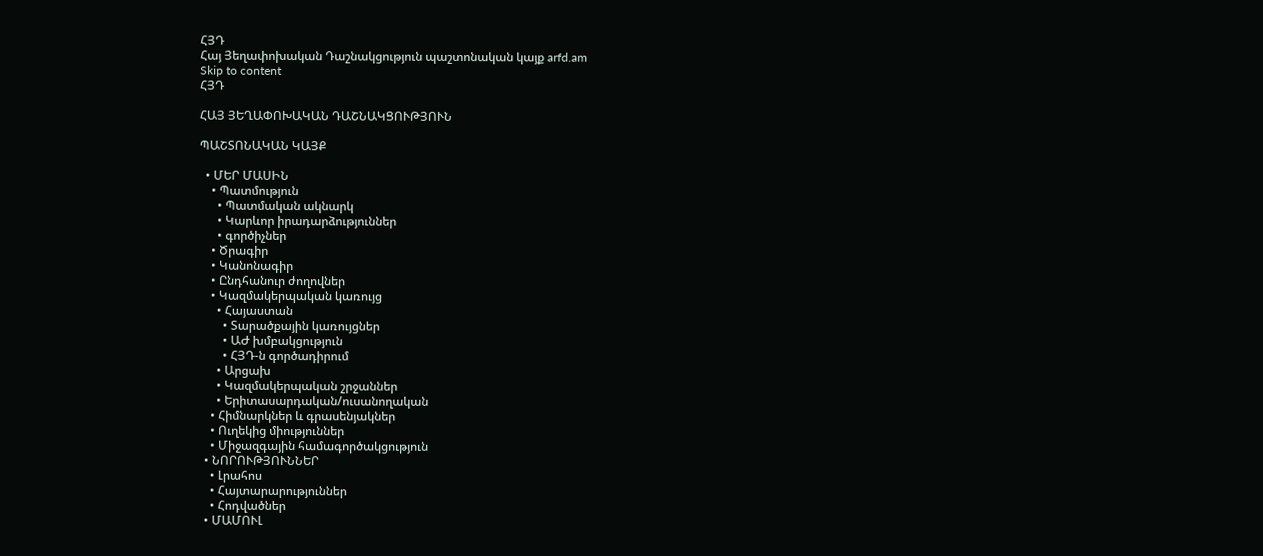ՀՅԴ
Հայ Յեղափոխական Դաշնակցություն պաշտոնական կայք arfd.am
Skip to content
ՀՅԴ

ՀԱՅ ՅԵՂԱՓՈԽԱԿԱՆ ԴԱՇՆԱԿՑՈՒԹՅՈՒՆ

ՊԱՇՏՈՆԱԿԱՆ ԿԱՅՔ

  • ՄԵՐ ՄԱՍԻՆ
    • Պատմություն
      • Պատմական ակնարկ
      • Կարևոր իրադարձություններ
      • գործիչներ
    • Ծրագիր
    • Կանոնագիր
    • Ընդհանուր ժողովներ
    • Կազմակերպական կառույց
      • Հայաստան
        • Տարածքային կառույցներ
        • ԱԺ խմբակցություն
        • ՀՅԴ-ն գործադիրում
      • Արցախ
      • Կազմակերպական շրջաններ
      • Երիտասարդական/ուսանողական
    • Հիմնարկներ և գրասենյակներ
    • Ուղեկից միություններ
    • Միջազգային համագործակցություն
  • ՆՈՐՈՒԹՅՈՒՆՆԵՐ
    • Լրահոս
    • Հայտարարություններ
    • Հոդվածներ
  • ՄԱՄՈՒԼ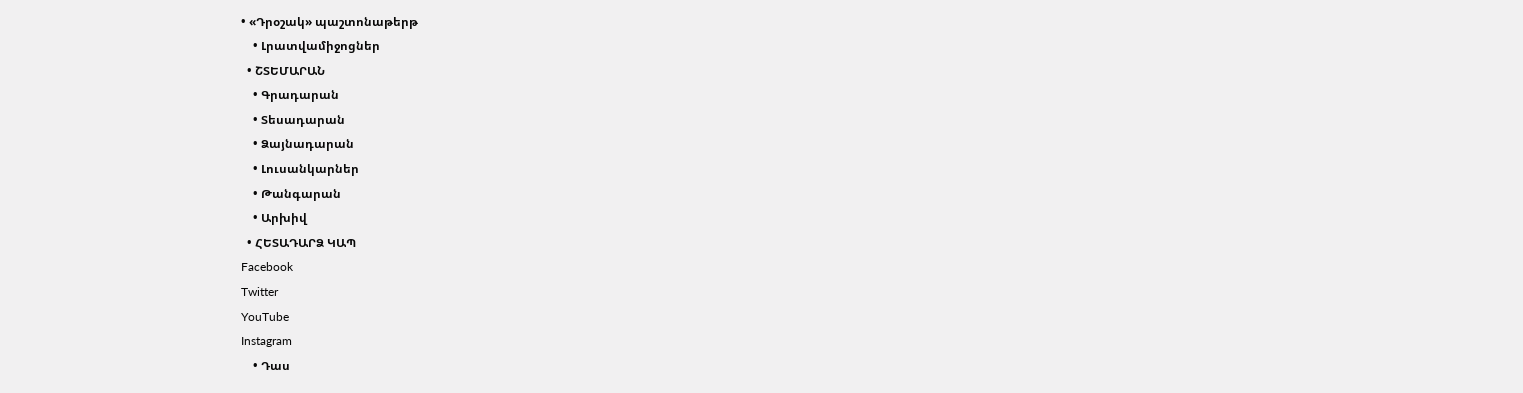• «Դրօշակ» պաշտոնաթերթ
    • Լրատվամիջոցներ
  • ՇՏԵՄԱՐԱՆ
    • Գրադարան
    • Տեսադարան
    • Ձայնադարան
    • Լուսանկարներ
    • Թանգարան
    • Արխիվ
  • ՀԵՏԱԴԱՐՁ ԿԱՊ
Facebook
Twitter
YouTube
Instagram
    • Դաս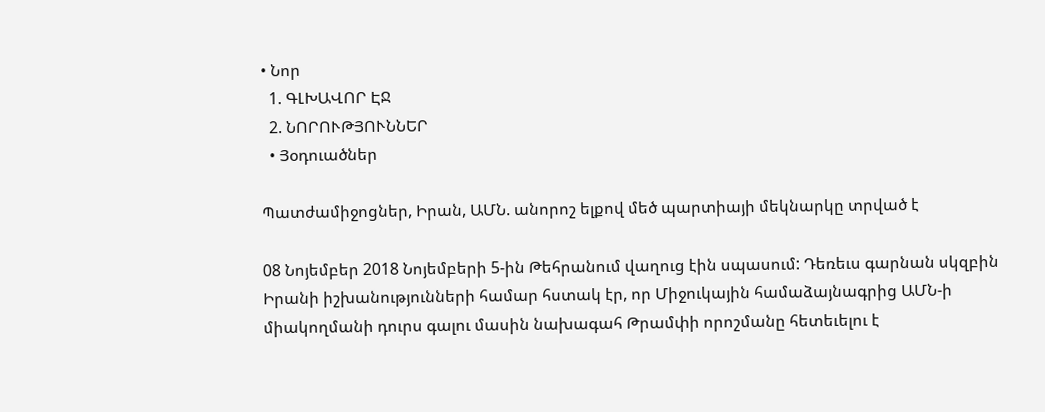• Նոր
  1. ԳԼԽԱՎՈՐ ԷՋ
  2. ՆՈՐՈՒԹՅՈՒՆՆԵՐ
  • Յօդուածներ

Պատժամիջոցներ, Իրան, ԱՄՆ. անորոշ ելքով մեծ պարտիայի մեկնարկը տրված է

08 Նոյեմբեր 2018 Նոյեմբերի 5-ին Թեհրանում վաղուց էին սպասում: Դեռեւս գարնան սկզբին Իրանի իշխանությունների համար հստակ էր, որ Միջուկային համաձայնագրից ԱՄՆ-ի միակողմանի դուրս գալու մասին նախագահ Թրամփի որոշմանը հետեւելու է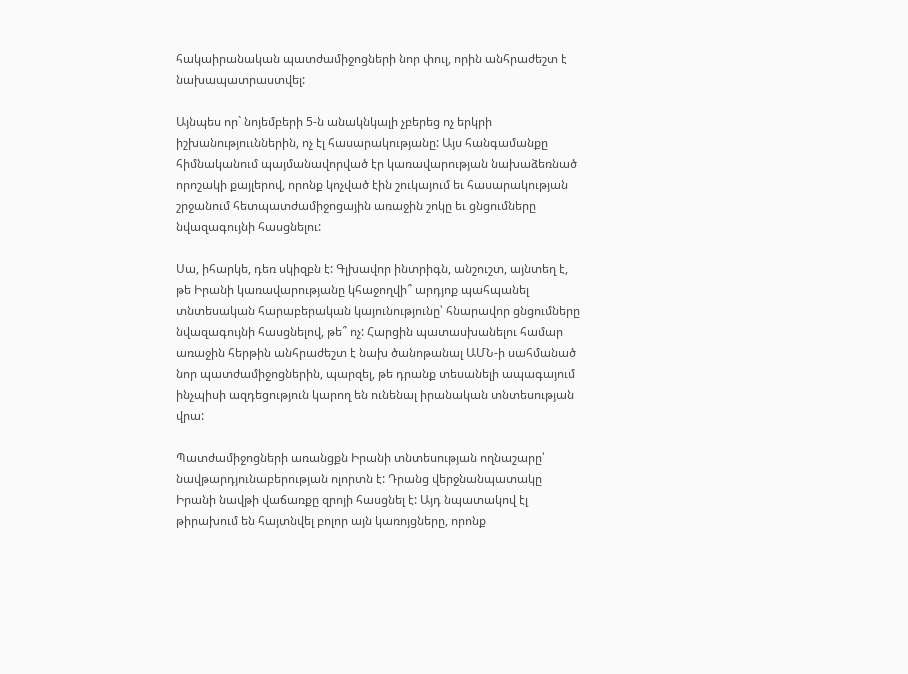հակաիրանական պատժամիջոցների նոր փուլ, որին անհրաժեշտ է նախապատրաստվել:

Այնպես որ` նոյեմբերի 5-ն անակնկալի չբերեց ոչ երկրի իշխանություւններին, ոչ էլ հասարակությանը: Այս հանգամանքը հիմնականում պայմանավորված էր կառավարության նախաձեռնած որոշակի քայլերով, որոնք կոչված էին շուկայում եւ հասարակության շրջանում հետպատժամիջոցային առաջին շոկը եւ ցնցումները նվազագույնի հասցնելու:

Սա, իհարկե, դեռ սկիզբն է: Գլխավոր ինտրիգն, անշուշտ, այնտեղ է, թե Իրանի կառավարությանը կհաջողվի՞ արդյոք պահպանել տնտեսական հարաբերական կայունությունը՝ հնարավոր ցնցումները նվազագույնի հասցնելով, թե՞ ոչ: Հարցին պատասխանելու համար առաջին հերթին անհրաժեշտ է նախ ծանոթանալ ԱՄՆ-ի սահմանած նոր պատժամիջոցներին, պարզել, թե դրանք տեսանելի ապագայում ինչպիսի ազդեցություն կարող են ունենալ իրանական տնտեսության վրա:

Պատժամիջոցների առանցքն Իրանի տնտեսության ողնաշարը՝ նավթարդյունաբերության ոլորտն է: Դրանց վերջնանպատակը Իրանի նավթի վաճառքը զրոյի հասցնել է: Այդ նպատակով էլ թիրախում են հայտնվել բոլոր այն կառոյցները, որոնք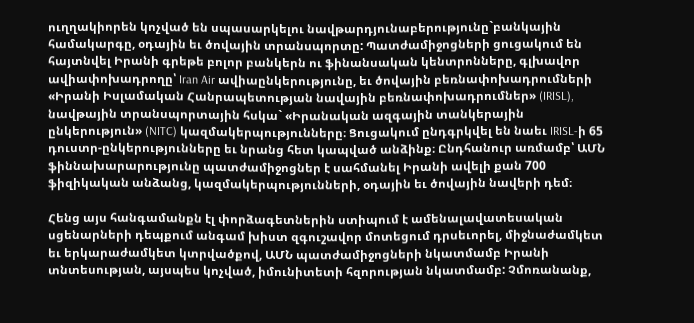ուղղակիորեն կոչված են սպասարկելու նավթարդյունաբերությունը`բանկային համակարգը, օդային եւ ծովային տրանսպորտը: Պատժամիջոցների ցուցակում են հայտնվել Իրանի գրեթե բոլոր բանկերն ու ֆինանսական կենտրոնները, գլխավոր ավիափոխադրողը՝ Iran Air ավիաընկերությունը, եւ ծովային բեռնափոխադրումների «Իրանի Իսլամական Հանրապետության նավային բեռնափոխադրումներ» (IRISL), նավթային տրանսպորտային հսկա` «Իրանական ազգային տանկերային ընկերություն» (NITC) կազմակերպությունները։ Ցուցակում ընդգրկվել են նաեւ IRISL-ի 65 դուստր-ընկերությունները եւ նրանց հետ կապված անձինք։ Ընդհանուր առմամբ՝ ԱՄՆ ֆիննախարարությունը պատժամիջոցներ է սահմանել Իրանի ավելի քան 700 ֆիզիկական անձանց, կազմակերպությունների, օդային եւ ծովային նավերի դեմ։

Հենց այս հանգամանքն էլ փորձագետներին ստիպում է ամենալավատեսական սցենարների դեպքում անգամ խիստ զգուշավոր մոտեցում դրսեւորել, միջնաժամկետ եւ երկարաժամկետ կտրվածքով, ԱՄՆ պատժամիջոցների նկատմամբ Իրանի տնտեսության, այսպես կոչված, իմունիտետի հզորության նկատմամբ: Չմոռանանք,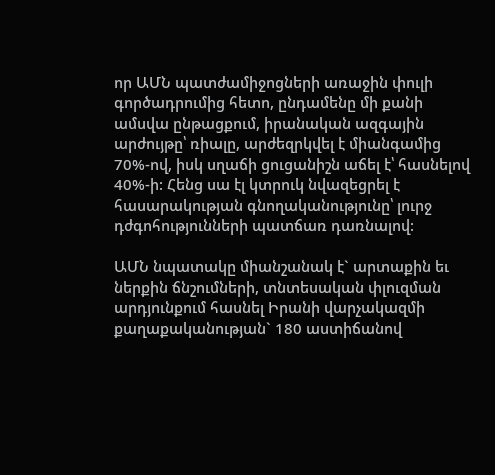որ ԱՄՆ պատժամիջոցների առաջին փուլի գործադրումից հետո, ընդամենը մի քանի ամսվա ընթացքում, իրանական ազգային արժույթը՝ ռիալը, արժեզրկվել է միանգամից 70%-ով, իսկ սղաճի ցուցանիշն աճել է՝ հասնելով 40%-ի: Հենց սա էլ կտրուկ նվազեցրել է հասարակության գնողականությունը՝ լուրջ դժգոհությունների պատճառ դառնալով:

ԱՄՆ նպատակը միանշանակ է` արտաքին եւ ներքին ճնշումների, տնտեսական փլուզման արդյունքում հասնել Իրանի վարչակազմի քաղաքականության` 180 աստիճանով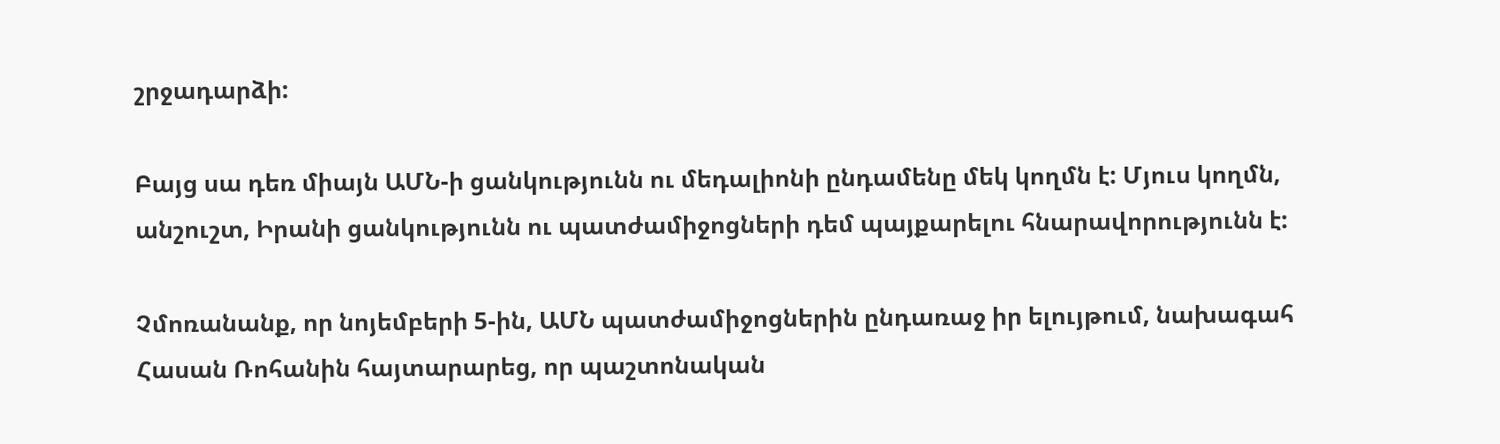շրջադարձի:

Բայց սա դեռ միայն ԱՄՆ-ի ցանկությունն ու մեդալիոնի ընդամենը մեկ կողմն է: Մյուս կողմն, անշուշտ, Իրանի ցանկությունն ու պատժամիջոցների դեմ պայքարելու հնարավորությունն է:

Չմոռանանք, որ նոյեմբերի 5-ին, ԱՄՆ պատժամիջոցներին ընդառաջ իր ելույթում, նախագահ Հասան Ռոհանին հայտարարեց, որ պաշտոնական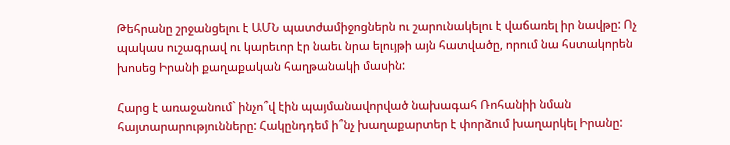Թեհրանը շրջանցելու է ԱՄՆ պատժամիջոցներն ու շարունակելու է վաճառել իր նավթը: Ոչ պակաս ուշագրավ ու կարեւոր էր նաեւ նրա ելույթի այն հատվածը, որում նա հստակորեն խոսեց Իրանի քաղաքական հաղթանակի մասին:

Հարց է առաջանում` ինչո՞վ էին պայմանավորված նախագահ Ռոհանիի նման հայտարարությունները: Հակընդդեմ ի՞նչ խաղաքարտեր է փորձում խաղարկել Իրանը: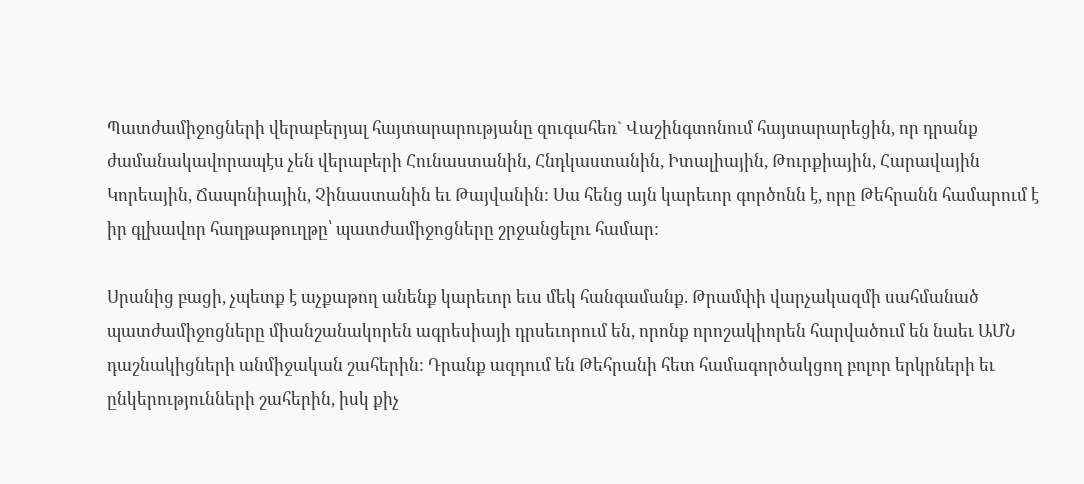Պատժամիջոցների վերաբերյալ հայտարարությանը զուգահեռ` Վաշինգտոնում հայտարարեցին, որ դրանք ժամանակավորապէս չեն վերաբերի Հունաստանին, Հնդկաստանին, Իտալիային, Թուրքիային, Հարավային Կորեային, Ճապոնիային, Չինաստանին եւ Թայվանին: Սա հենց այն կարեւոր գործոնն է, որը Թեհրանն համարում է իր գլխավոր հաղթաթուղթը՝ պատժամիջոցները շրջանցելու համար:

Սրանից բացի, չպետք է աչքաթող անենք կարեւոր եւս մեկ հանգամանք. Թրամփի վարչակազմի սահմանած պատժամիջոցները միանշանակորեն ագրեսիայի դրսեւորում են, որոնք որոշակիորեն հարվածում են նաեւ ԱՄՆ դաշնակիցների անմիջական շահերին: Դրանք ազդում են Թեհրանի հետ համագործակցող բոլոր երկրների եւ ընկերությունների շահերին, իսկ քիչ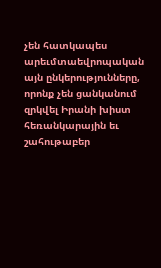չեն հատկապես արեւմտաեվրոպական այն ընկերությունները, որոնք չեն ցանկանում զրկվել Իրանի խիստ հեռանկարային եւ շահութաբեր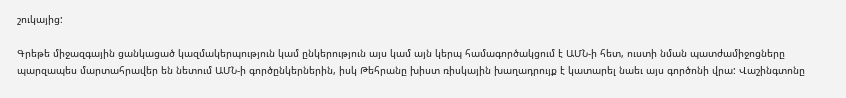շուկայից:

Գրեթե միջազգային ցանկացած կազմակերպություն կամ ընկերություն այս կամ այն կերպ համագործակցում է ԱՄՆ-ի հետ, ուստի նման պատժամիջոցները պարզապես մարտահրավեր են նետում ԱՄՆ-ի գործընկերներին, իսկ Թեհրանը խիստ ռիսկային խաղադրույք է կատարել նաեւ այս գործոնի վրա: Վաշինգտոնը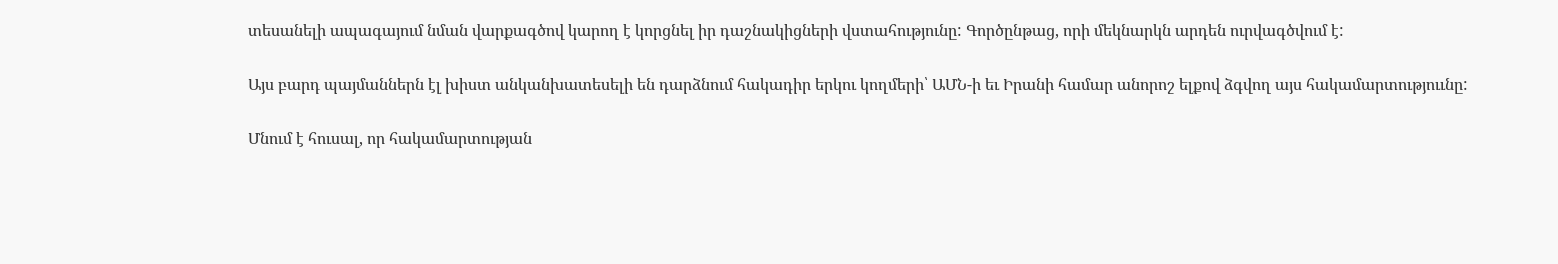տեսանելի ապագայում նման վարքագծով կարող է կորցնել իր դաշնակիցների վստահությունը: Գործընթաց, որի մեկնարկն արդեն ուրվագծվում է:

Այս բարդ պայմաններն էլ խիստ անկանխատեսելի են դարձնում հակադիր երկու կողմերի՝ ԱՄՆ-ի եւ Իրանի համար անորոշ ելքով ձգվող այս հակամարտություւնը:

Մնում է հուսալ, որ հակամարտության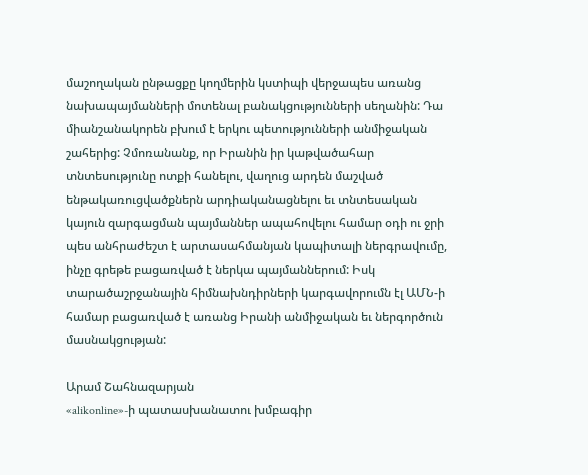մաշողական ընթացքը կողմերին կստիպի վերջապես առանց նախապայմանների մոտենալ բանակցությունների սեղանին: Դա միանշանակորեն բխում է երկու պետությունների անմիջական շահերից: Չմոռանանք, որ Իրանին իր կաթվածահար տնտեսությունը ոտքի հանելու, վաղուց արդեն մաշված ենթակառուցվածքներն արդիականացնելու եւ տնտեսական կայուն զարգացման պայմաններ ապահովելու համար օդի ու ջրի պես անհրաժեշտ է արտասահմանյան կապիտալի ներգրավումը, ինչը գրեթե բացառված է ներկա պայմաններում: Իսկ տարածաշրջանային հիմնախնդիրների կարգավորումն էլ ԱՄՆ-ի համար բացառված է առանց Իրանի անմիջական եւ ներգործուն մասնակցության:

Արամ Շահնազարյան
«alikonline»-ի պատասխանատու խմբագիր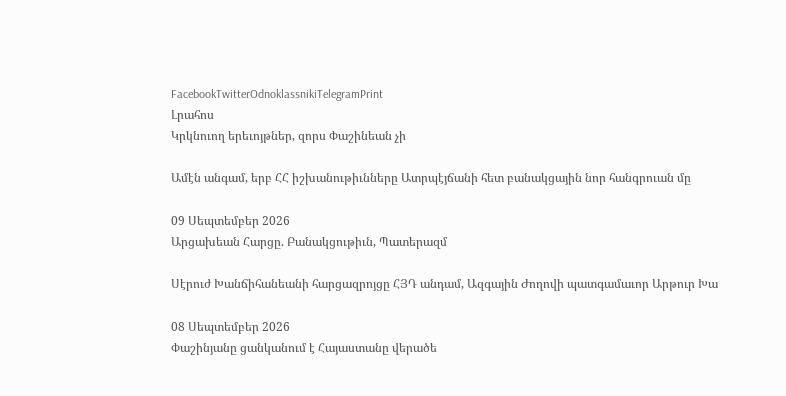FacebookTwitterOdnoklassnikiTelegramPrint
Լրահոս
Կրկնուող երեւոյթներ, զորս Փաշինեան չի

Ամէն անգամ, երբ ՀՀ իշխանութիւնները Ատրպէյճանի հետ բանակցային նոր հանգրուան մը

09 Սեպտեմբեր 2026
Արցախեան Հարցը. Բանակցութիւն, Պատերազմ

Սէրուժ Խանճիհանեանի հարցազրոյցը ՀՅԴ անդամ, Ազգային Ժողովի պատգամաւոր Արթուր Խա

08 Սեպտեմբեր 2026
Փաշինյանը ցանկանում է Հայաստանը վերածե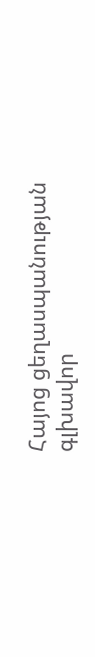Հայոց ցեղասպանության գլխավոր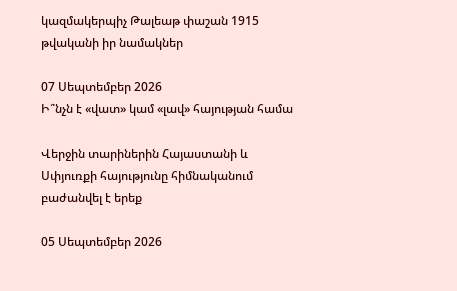կազմակերպիչ Թալեաթ փաշան 1915 թվականի իր նամակներ

07 Սեպտեմբեր 2026
Ի՞նչն է «վատ» կամ «լավ» հայության համա

Վերջին տարիներին Հայաստանի և Սփյուռքի հայությունը հիմնականում բաժանվել է երեք

05 Սեպտեմբեր 2026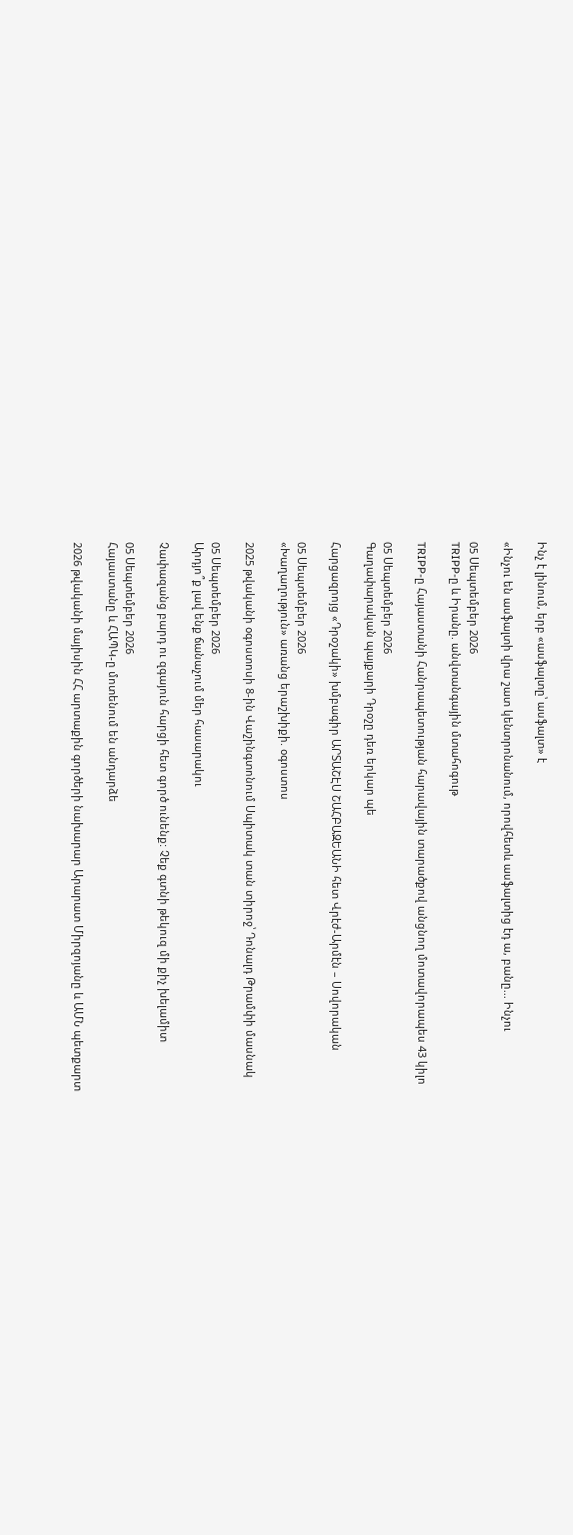Ինչ է լինում, երբ «ասֆալտը՝ ասֆալտ» է

«Ինչու են ասֆալտի վրա շատ կենտրոնանում, որովհետև ասֆալտից էդ ա, բանը... Ինչու

05 Սեպտեմբեր 2026
TRIPP-ը և Իրանը. անվտանգային մտահոգութ

TRIPP-ը Հայաստանի Հանրապետության հարավային տարածքով անցնող մոտավորապես 43 կիլո

05 Սեպտեմբեր 2026
Գաղափարական պայքարի Դրօշը դեռ երկար պե

Հարցազրոյց «Դրօշակի» խմբագիր ԱՐՏԱՇԷՍ ՇԱՀԲԱԶԵԱՆԻ հետ Վրէժ-Արմէն – Սովորական

05 Սեպտեմբեր 2026
«Խաղաղություն» առանց երաշխիքի. օգոստոս

2025 թվականի օգոստոսի 8-ին Վաշինգտոնում Սպիտակ տան տիրոջ՝ Դոնալդ Թրամփի մասնակ

05 Սեպտեմբեր 2026
Արդյո՞ք լավ ենք ճանաչում մեր հասարակու

Չափազանց բարդ ու զգայուն հարցի հետ գործ ունենք: Չեք գտնի թեկուզ մի քիչ խելամիտ

05 Սեպտեմբեր 2026
Հայաստանը և ՀԱՊԿ-ը մոտենում են անդարձե

2026 թվականի մայիսին ՀՀ արտաքին գործերի նախարար Արարատ Միրզոյանը և ԱՄՆ պետքարտ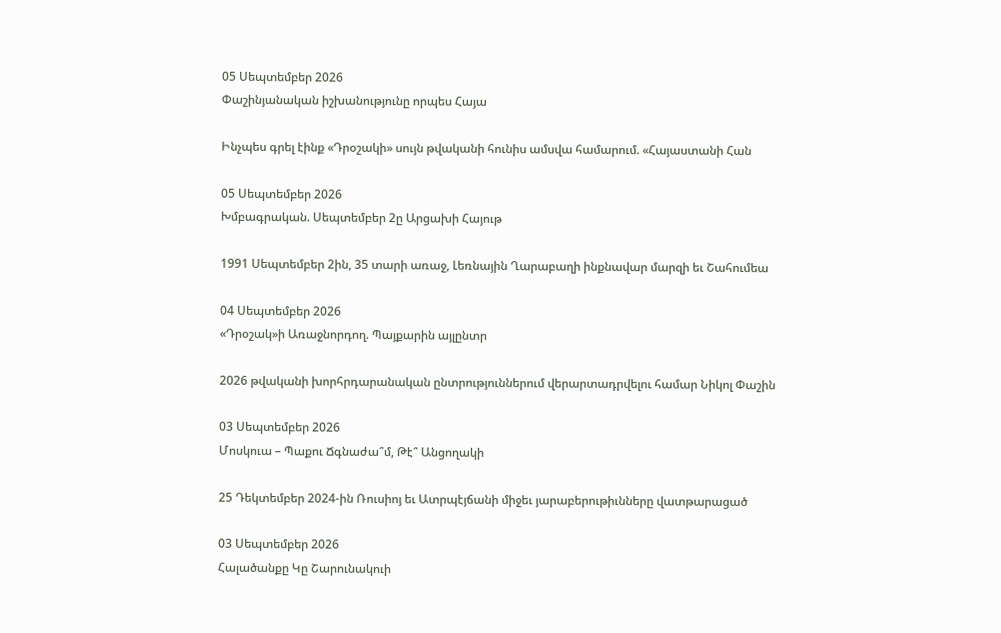05 Սեպտեմբեր 2026
Փաշինյանական իշխանությունը որպես Հայա

Ինչպես գրել էինք «Դրօշակի» սույն թվականի հունիս ամսվա համարում. «Հայաստանի Հան

05 Սեպտեմբեր 2026
Խմբագրական. Սեպտեմբեր 2ը Արցախի Հայութ

1991 Սեպտեմբեր 2ին, 35 տարի առաջ, Լեռնային Ղարաբաղի ինքնավար մարզի եւ Շահումեա

04 Սեպտեմբեր 2026
«Դրօշակ»ի Առաջնորդող. Պայքարին այլընտր

2026 թվականի խորհրդարանական ընտրություններում վերարտադրվելու համար Նիկոլ Փաշին

03 Սեպտեմբեր 2026
Մոսկուա – Պաքու Ճգնաժա՞մ, Թէ՞ Անցողակի

25 Դեկտեմբեր 2024-ին Ռուսիոյ եւ Ատրպէյճանի միջեւ յարաբերութիւնները վատթարացած

03 Սեպտեմբեր 2026
Հալածանքը Կը Շարունակուի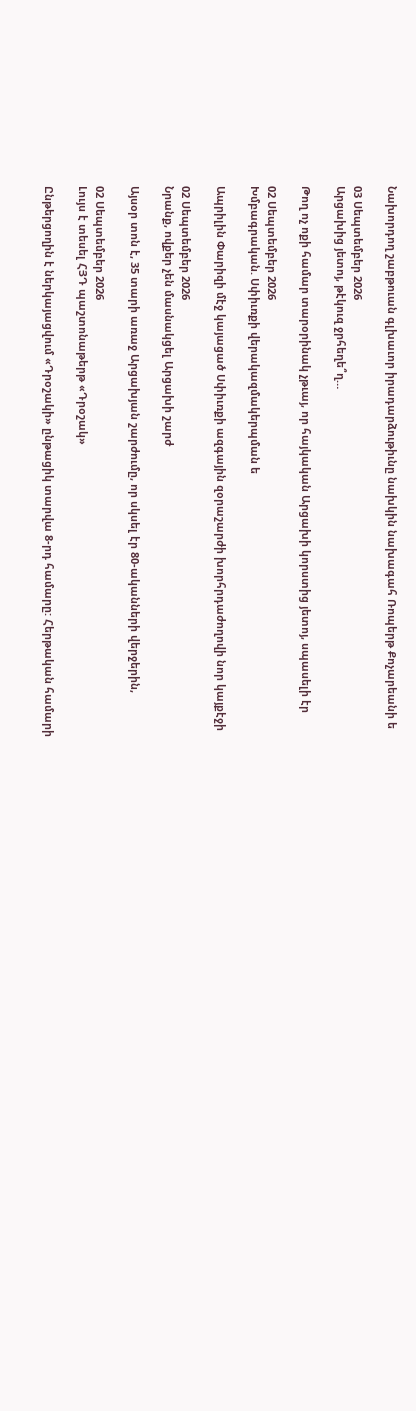Նախորդող շաբթուան գլխաւոր իրադարձութիւնը նախկին նախագահ Ռոպերթ Քոչարեանի ե

03 Սեպտեմբեր 2026
Արցախից յետոյ, թէկուզ ջրհեղե՞ղ…

Թող ոչ ոքի համար տարօրինակ չթւայ, որ հայկական Արցախի կորստից յետոյ, սպասելի էր

02 Սեպտեմբեր 2026
Խմբագրական. Սփիւռքի վերակազմակերպման ե

Ապրիլին Փարիզի մէջ կայացած Սփիւռքի ազգային զօրաշարժի խորհրդաժողովի նոր կայքէջի

02 Սեպտեմբեր 2026
Նրանք, ովքեր չեն մասնակցել Արցախի շարժ

Այսօր տոն է, 35 տարի առաջ Արցախյան շարժումը, որ սկսել էր 80-ականների վերջերին,

02 Սեպտեմբեր 2026
Լույս է տեսել ՀՅԴ պաշտոնաթերթ «Դրօշակ»

Ընթերցողին է ներկայացվում «Դրօշակի» ընթացիկ տարվա 8-րդ համարը: Հերթական համարի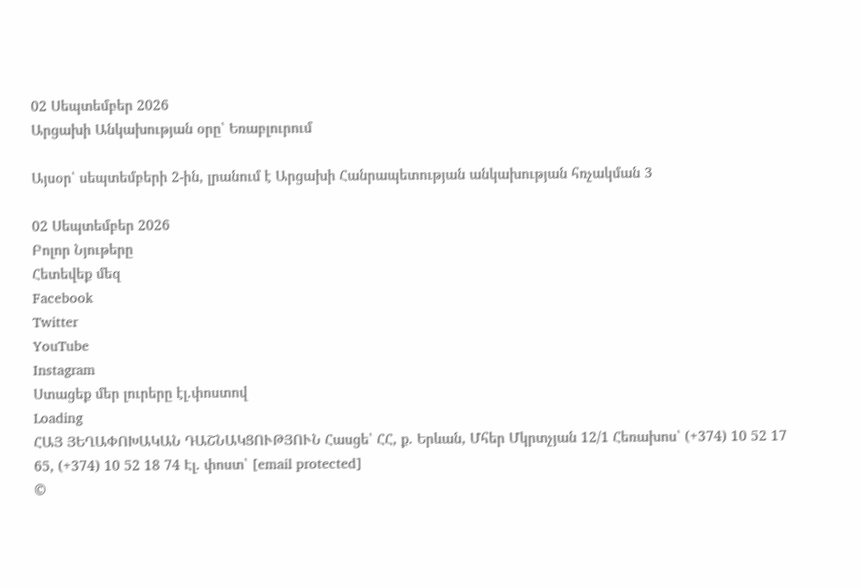02 Սեպտեմբեր 2026
Արցախի Անկախության օրը՝ Եռաբլուրում

Այսօր՝ սեպտեմբերի 2-ին, լրանում է Արցախի Հանրապետության անկախության հռչակման 3

02 Սեպտեմբեր 2026
Բոլոր Նյութերը
Հետեվեք մեզ
Facebook
Twitter
YouTube
Instagram
Ստացեք մեր լուրերը էլ.փոստով
Loading
ՀԱՅ ՅԵՂԱՓՈԽԱԿԱՆ ԴԱՇՆԱԿՑՈՒԹՅՈՒՆ Հասցե՝ ՀՀ, ք. Երևան, Մհեր Մկրտչյան 12/1 Հեռախոս՝ (+374) 10 52 17 65, (+374) 10 52 18 74 Էլ. փոստ՝ [email protected]
©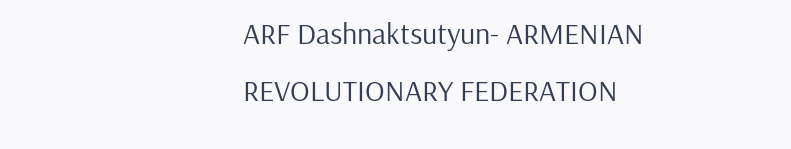ARF Dashnaktsutyun- ARMENIAN REVOLUTIONARY FEDERATION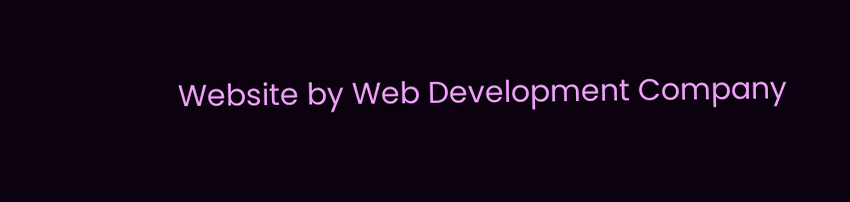Website by Web Development Company